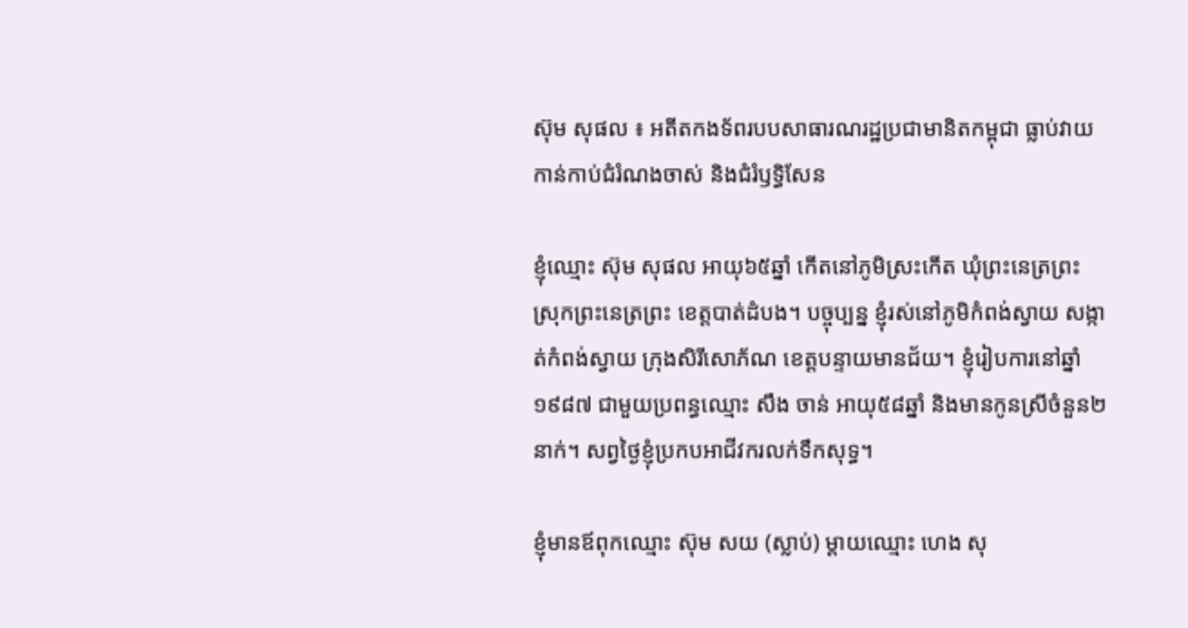ស៊ុម សុផល ៖ អតីតកងទ័ពរបបសាធារណរដ្ឋប្រជាមានិតកម្ពុជា ធ្លាប់វាយកាន់កាប់ជំរំណងចាស់ និងជំរំឫទ្ធិសែន

ខ្ញុំឈ្មោះ ស៊ុម សុផល អាយុ៦៥ឆ្នាំ កើតនៅភូមិស្រះកើត ឃុំព្រះនេត្រព្រះ ស្រុកព្រះនេត្រព្រះ ខេត្តបាត់ដំបង។ បច្ចុប្បន្ន ខ្ញុំរស់នៅភូមិកំពង់ស្វាយ សង្កាត់កំពង់ស្វាយ ក្រុងសិរីសោភ័ណ ខេត្តបន្ទាយមានជ័យ។ ខ្ញុំរៀបការនៅឆ្នាំ១៩៨៧ ជាមួយប្រពន្ធឈ្មោះ សឹង ចាន់ អាយុ៥៨ឆ្នាំ និងមានកូនស្រីចំនួន២នាក់។ សព្វថ្ងៃខ្ញុំប្រកបអាជីវករលក់ទឹកសុទ្ធ។

ខ្ញុំមានឪពុកឈ្មោះ ស៊ុម សយ (ស្លាប់) ម្ដាយឈ្មោះ ហេង សុ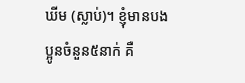ឃីម (ស្លាប់)។ ខ្ញុំមានបងប្អូនចំនួន៥នាក់ គឺ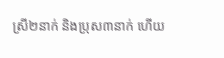ស្រី២នាក់ និងប្រុស៣នាក់ ហើយ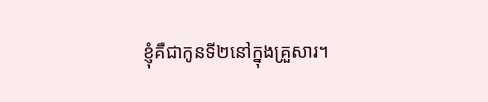ខ្ញុំគឺជាកូនទី២នៅក្នុងគ្រួសារ។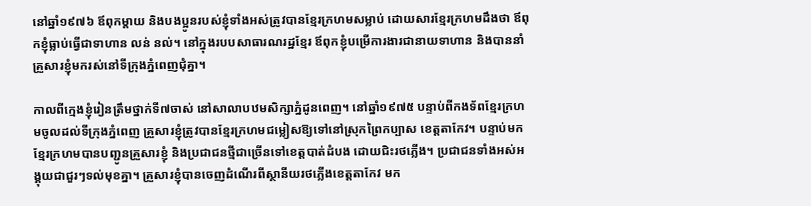នៅឆ្នាំ១៩៧៦ ឪពុកម្តាយ និងបងប្អូនរបស់ខ្ញុំទាំងអស់ត្រូវបានខ្មែរក្រហមសម្លាប់ ដោយសារខ្មែរក្រហមដឹងថា ឪពុកខ្ញុំធ្លាប់ធ្វើជាទាហាន លន់ នល់។ នៅក្នុងរបបសាធារណរដ្ឋខ្មែរ ឪពុកខ្ញុំបម្រើការងារជានាយទាហាន និងបាននាំគ្រួសារខ្ញុំមករស់នៅទីក្រុងភ្នំពេញជុំគ្នា។

កាលពីក្មេងខ្ញុំរៀនត្រឹមថ្នាក់ទី៧ចាស់ នៅសាលាបឋមសិក្សាភ្នំដូនពេញ។ នៅឆ្នាំ១៩៧៥ បន្ទាប់ពីកងទ័ពខ្មែរក្រហមចូលដល់ទីក្រុងភ្នំពេញ គ្រួសារខ្ញុំត្រូវបានខ្មែរក្រហមជម្លៀសឱ្យទៅនៅស្រុកព្រៃកប្បាស ខេត្តតាកែវ។ បន្ទាប់មក ខ្មែរក្រហមបានបញ្ជូនគ្រួសារខ្ញុំ និងប្រជាជនថ្មីជាច្រើនទៅខេត្តបាត់ដំបង ដោយជិះរថភ្លើង។ ប្រជាជនទាំងអស់អង្គុយជាជួរៗទល់មុខគ្នា។ គ្រួសារខ្ញុំបានចេញដំណើរពីស្ថានីយរថភ្លើងខេត្តតាកែវ មក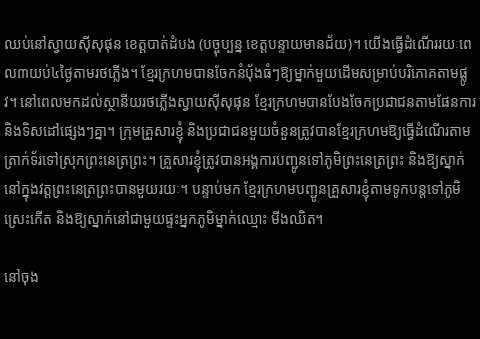ឈប់នៅស្វាយស៊ីសុផុន ខេត្តបាត់ដំបង (បច្ចុប្បន្ន ខេត្តបន្ទាយមានជ័យ)។ យើងធ្វើដំណើររយៈពេល៣យប់៤ថ្ងៃតាមរថភ្លើង។ ខ្មែរក្រហមបានចែកនំប៉័ងធំៗឱ្យម្នាក់មួយដើមសម្រាប់បរិភោគតាមផ្លូវ។ នៅពេលមកដល់ស្ថានីយរថភ្លើងស្វាយស៊ីសុផុន ខ្មែរក្រហមបានបែងចែកប្រជាជនតាមផែនការ និងទិសដៅផ្សេងៗគ្នា។ ក្រុមគ្រួសារខ្ញុំ និងប្រជាជនមួយចំនួនត្រូវបានខ្មែរក្រហមឱ្យធ្វើដំណើរតាមត្រាក់ទ័រទៅស្រុកព្រះនេត្រព្រះ។ គ្រួសារខ្ញុំត្រូវបានអង្គការបញ្ជូនទៅភូមិព្រះនេត្រព្រះ និងឱ្យស្នាក់នៅក្នុងវត្តព្រះនេត្រព្រះបានមួយរយៈ។ បន្ទាប់មក ខ្មែរក្រហមបញ្ជូនគ្រួសារខ្ញុំតាមទូកបន្តទៅភូមិស្រេះកើត និងឱ្យស្នាក់នៅជាមួយផ្ទះអ្នកភូមិម្នាក់ឈ្មោះ មីងឈិត។

នៅចុង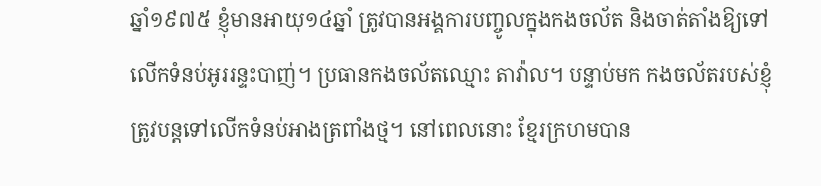ឆ្នាំ១៩៧៥ ខ្ញុំមានអាយុ១៤ឆ្នាំ ត្រូវបានអង្គការបញ្ចូលក្នុងកងចល័ត និងចាត់តាំងឱ្យទៅលើកទំនប់អូររន្ទះបាញ់។ ប្រធានកងចល័តឈ្មោះ តាវ៉ាល។ បន្ទាប់មក កងចល័តរបស់ខ្ញុំត្រូវបន្តទៅលើកទំនប់អាងត្រពាំងថ្ម។ នៅពេលនោះ ខ្មែរក្រហមបាន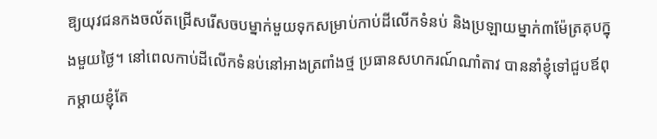ឱ្យយុវជនកងចល័តជ្រើសរើសចបម្នាក់មួយទុកសម្រាប់កាប់ដីលើកទំនប់ និងប្រឡាយម្នាក់៣ម៉ែត្រគុបក្នុងមួយថ្ងៃ។ នៅពេលកាប់ដីលើកទំនប់នៅអាងត្រពាំងថ្ម ប្រធានសហករណ៍ណាំតាវ បាននាំខ្ញុំទៅជួបឪពុកម្ដាយខ្ញុំតែ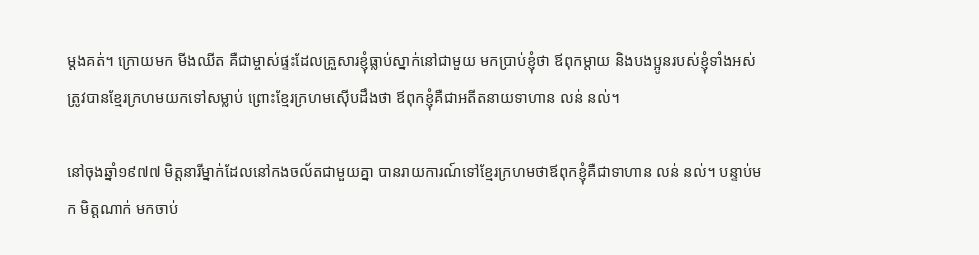ម្ដងគត់។ ក្រោយមក មីងឈីត គឺជាម្ចាស់ផ្ទះដែលគ្រួសារខ្ញុំធ្លាប់ស្នាក់នៅជាមួយ មកប្រាប់ខ្ញុំថា ឪពុកម្ដាយ និងបងប្អូនរបស់ខ្ញុំទាំងអស់ត្រូវបានខ្មែរក្រហមយកទៅសម្លាប់ ព្រោះខ្មែរក្រហមស៊ើបដឹងថា ឪពុកខ្ញុំគឺជាអតីតនាយទាហាន លន់ នល់។

នៅចុងឆ្នាំ១៩៧៧ មិត្តនារីម្នាក់ដែលនៅកងចល័តជាមួយគ្នា បានរាយការណ៍ទៅខ្មែរក្រហមថាឪពុកខ្ញុំគឺជាទាហាន លន់ នល់។ បន្ទាប់មក មិត្តណាក់ មកចាប់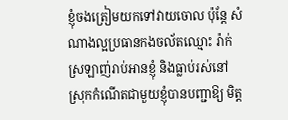ខ្ញុំចងត្រៀមយកទៅវាយចោល ប៉ុន្តែ សំណាងល្អប្រធានកងចល័តឈ្មោះ រ៉ាក់ ស្រឡាញ់រាប់អានខ្ញុំ និងធ្លាប់រស់នៅស្រុកកំណើតជាមួយខ្ញុំបានបញ្ជាឱ្យ មិត្ត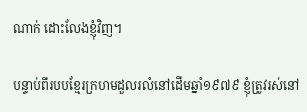ណាក់ ដោះលែងខ្ញុំវិញ។

បន្ទាប់ពីរបបខ្មែរក្រហមដួលរលំនៅដើមឆ្នាំ១៩៧៩ ខ្ញុំត្រូវរស់នៅ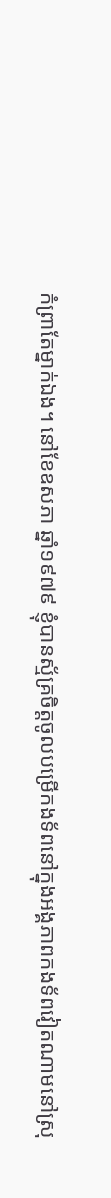កំព្រាតែម្នាក់ឯង។ នៅខែឧសភា ឆ្នាំ១៩៧៩ ខ្ញុំបានស័្មគ្រចិត្តចូលបម្រើកងទ័ពនៅក្នុងអង្គភាពកងទ័ពវៀតណាមនៅស្រុ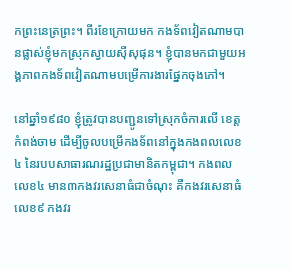កព្រះនេត្រព្រះ។ ពីរខែក្រោយមក កងទ័ពវៀតណាមបានផ្លាស់ខ្ញុំមកស្រុកស្វាយស៊ីសុផុន។ ខ្ញុំបានមកជាមួយអង្គភាពកងទ័ពវៀតណាមបម្រើការងារផ្នែកចុងភៅ។

នៅឆ្នាំ១៩៨០ ខ្ញុំត្រូវបានបញ្ជូនទៅស្រុកចំការលើ ខេត្តកំពង់ចាម ដើម្បីចូលបម្រើកងទ័ពនៅក្នុងកងពលលេខ៤ នៃរបបសាធារណរដ្ឋប្រជាមានិតកម្ពុជា។ កងពលលេខ៤ មាន៣កងវរសេនាធំជាចំណុះ គឺកងវរសេនាធំលេខ៩ កងវរ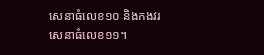សេនាធំលេខ១០ និងកងវរសេនាធំលេខ១១។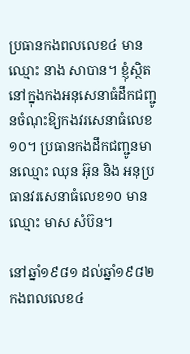ប្រធានកងពលលេខ៤ មានឈ្មោះ នាង សាបាន។ ខ្ញុំស្ថិតនៅក្នុងកងអនុសេនាធំដឹកជញ្ជូនចំណុះឱ្យកងវរសេនាធំលេខ១០។ ប្រធានកងដឹកជញ្ជូនមានឈ្មោះ ឈុន អ៊ុន និង អនុប្រធានវរសេនាធំលេខ១០ មានឈ្មោះ មាស សំប៊ន។

នៅឆ្នាំ១៩៨១ ដល់ឆ្នាំ១៩៨២ កងពលលេខ៤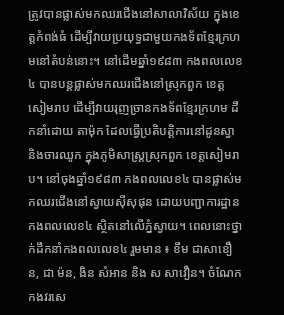ត្រូវបានផ្លាស់មកឈរជើងនៅសាលាវិស័យ ក្នុងខេត្តកំពង់ធំ ដើម្បីវាយប្រយុទ្ធជាមួយកងទ័ពខ្មែរក្រហមនៅតំបន់នោះ។ នៅដើមឆ្នាំ១៩៨៣ កងពលលេខ៤ បានបន្តផ្លាស់មកឈរជើងនៅស្រុកពួក ខេត្តសៀមរាប ដើម្បីវាយរុញច្រានកងទ័ពខ្មែរក្រហម ដឹកនាំដោយ តាម៉ុក ដែលធ្វើប្រតិបត្តិការនៅដូនស្វា និងចារឈូក ក្នុងភូមិសាស្ត្រស្រុកពួក ខេត្តសៀមរាប។ នៅចុងឆ្នាំ១៩៨៣ កងពលលេខ៤ បានផ្លាស់មកឈរជើងនៅស្វាយស៊ីសុផុន ដោយបញ្ជាការដ្ឋានកងពលលេខ៤ ស្ថិតនៅលើភ្នំស្វាយ។ ពេលនោះថ្នាក់ដឹកនាំកងពលលេខ៤ រួមមាន ៖ ខឹម ជាសាខឿន, ជា ម៉ន, ងិន សំអាន និង ស សាវឿន។ ចំណែក កងវរសេ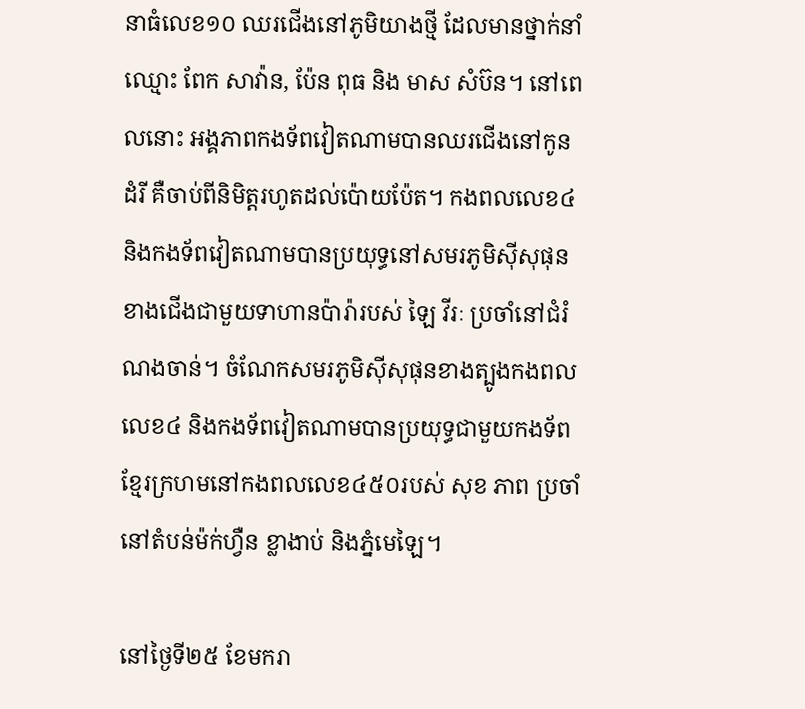នាធំលេខ១០ ឈរជើងនៅភូមិយាងថ្មី ដែលមានថ្នាក់នាំឈ្មោះ ពែក សាវ៉ាន, ប៉ែន ពុធ និង មាស សំប៊ន។ នៅពេលនោះ អង្គភាពកងទ័ពវៀតណាមបានឈរជើងនៅកូនដំរី គឺចាប់ពីនិមិត្តរហូតដល់ប៉ោយប៉ែត។ កងពលលេខ៤ និងកងទ័ពវៀតណាមបានប្រយុទ្ធនៅសមរភូមិស៊ីសុផុនខាងជើងជាមួយទាហានប៉ារ៉ារបស់ ឡៃ វីរៈ ប្រចាំនៅជំរំណងចាន់។ ចំណែកសមរភូមិស៊ីសុផុនខាងត្បូងកងពលលេខ៤ និងកងទ័ពវៀតណាមបានប្រយុទ្ធជាមួយកងទ័ពខ្មែរក្រហមនៅកងពលលេខ៤៥០របស់ សុខ ភាព ប្រចាំនៅតំបន់ម៉ក់ហ្វឺន ខ្លាងាប់ និងភ្នំមេឡៃ។

នៅថ្ងៃទី២៥ ខែមករា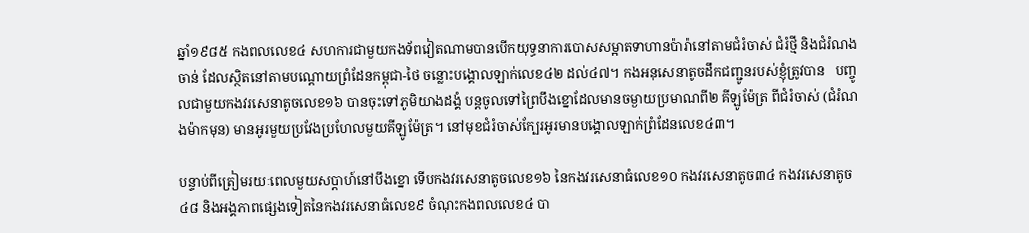ឆ្នាំ១៩៨៥ កងពលលេខ៤ សហការជាមួយកងទ័ពវៀតណាមបានបើកយុទ្ធនាការបោសសម្អាតទាហានប៉ារ៉ានៅតាមជំរំចាស់ ជំរំថ្មី និងជំរំណងចាន់ ដែលស្ថិតនៅតាមបណ្តោយព្រំដែនកម្ពុជា-ថៃ ចន្លោះបង្គោលឡាក់លេខ៤២ ដល់៤៧។ កងអនុសេនាតូចដឹកជញ្ជូនរបស់ខ្ញុំត្រូវបាន   បញ្ចូលជាមួយកងវរសេនាតូចលេខ១៦ បានចុះទៅភូមិយាងដង្គំ បន្តចូលទៅព្រៃបឹងខ្នោដែលមានចម្ងាយប្រមាណពី២ គីឡូម៉ែត្រ ពីជំរំចាស់ (ជំរំណងម៉ាកមុន) មានអូរមួយប្រវែងប្រហែលមួយគីឡូម៉ែត្រ។ នៅមុខជំរំចាស់ក្បែរអូរមានបង្គោលឡាក់ព្រំដែនលេខ៤៣។

បន្ទាប់ពីត្រៀមរយៈពេលមួយសប្តាហ៍នៅបឹងខ្នោ ទើបកងវរសេនាតូចលេខ១៦ នៃកងវរសេនាធំលេខ១០ កងវរសេនាតូច៣៤ កងវរសេនាតូច៤៨ និងអង្គភាពផ្សេងទៀតនៃកងវរសេនាធំលេខ៩ ចំណុះកងពលលេខ៤ បា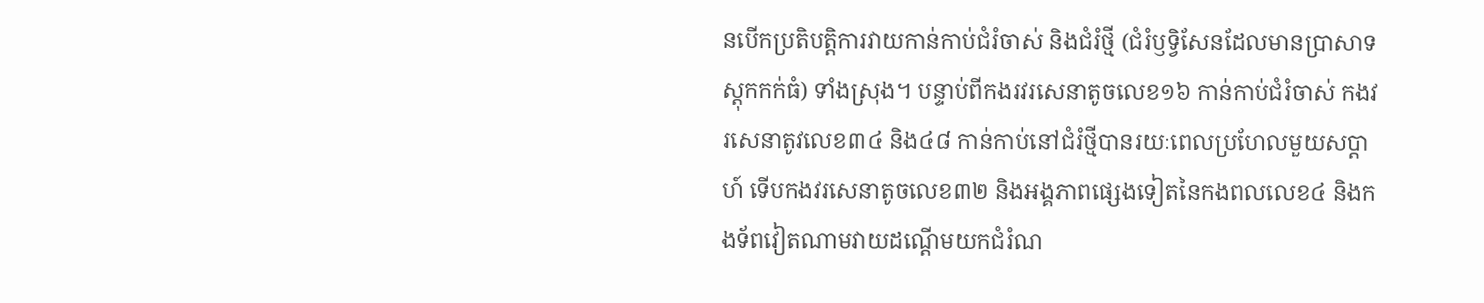នបើកប្រតិបត្តិការវាយកាន់កាប់ជំរំចាស់ និងជំរំថ្មី (ជំរំឫទ្វិសែនដែលមានប្រាសាទស្តុកកក់ធំ) ទាំងស្រុង។ បន្ទាប់ពីកងរវរសេនាតូចលេខ១៦ កាន់កាប់ជំរំចាស់ កងវរសេនាតូវលេខ៣៤ និង៤៨ កាន់កាប់នៅជំរំថ្មីបានរយៈពេលប្រហែលមួយសប្តាហ៍ ទើបកងវរសេនាតូចលេខ៣២ និងអង្គភាពផ្សេងទៀតនៃកងពលលេខ៤ និងកងទ័ពវៀតណាមវាយដណ្តើមយកជំរំណ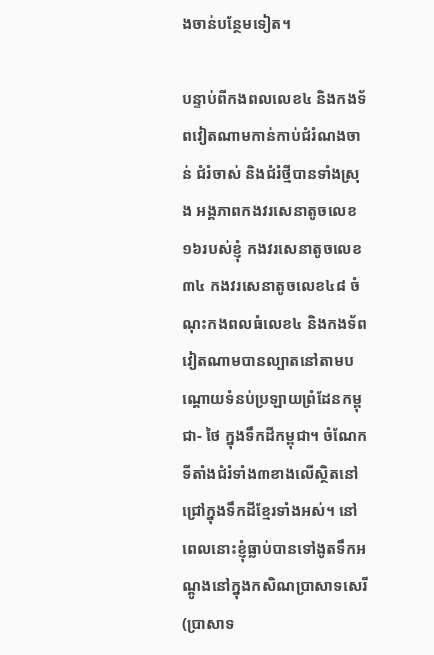ងចាន់បន្ថែមទៀត។

បន្ទាប់ពីកងពលលេខ៤ និងកងទ័ពវៀតណាមកាន់កាប់ជំរំណងចាន់ ជំរំចាស់ និងជំរំថ្មីបានទាំងស្រុង អង្គភាពកងវរសេនាតូចលេខ១៦របស់ខ្ញុំ កងវរសេនាតូចលេខ៣៤ កងវរសេនាតូចលេខ៤៨ ចំណុះកងពលធំលេខ៤ និងកងទ័ពវៀតណាមបានល្បាតនៅតាមបណ្តោយទំនប់ប្រឡាយព្រំដែនកម្ពុជា- ថៃ ក្នុងទឹកដីកម្ពុជា។ ចំណែកទីតាំងជំរំទាំង៣ខាងលើស្ថិតនៅជ្រៅក្នុងទឹកដីខ្មែរទាំងអស់។ នៅពេលនោះខ្ញុំធ្លាប់បានទៅងូតទឹកអណ្តូងនៅក្នុងកសិណប្រាសាទសេរី (ប្រាសាទ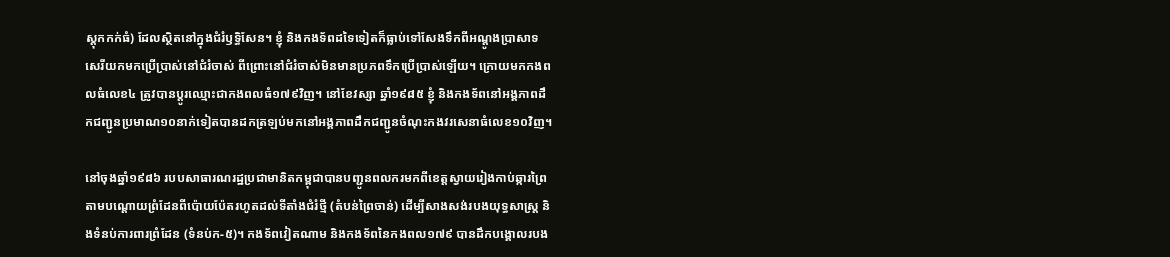ស្តុកកក់ធំ) ដែលស្ថិតនៅក្នុងជំរំឫទ្ធិសែន។ ខ្ញុំ និងកងទ័ពដទៃទៀតក៏ធ្លាប់ទៅសែងទឹកពីអណ្តូងប្រាសាទសេរីយកមកប្រើប្រាស់នៅជំរំចាស់ ពីព្រោះនៅជំរំចាស់មិនមានប្រភពទឹកប្រើប្រាស់ឡើយ។ ក្រោយមកកងពលធំលេខ៤ ត្រូវបានប្តូរឈ្មោះជាកងពលធំ១៧៩វិញ។ នៅខែវស្សា ឆ្នាំ១៩៨៥ ខ្ញុំ និងកងទ័ពនៅអង្គភាពដឹកជញ្ជូនប្រមាណ១០នាក់ទៀតបានដកត្រឡប់មកនៅអង្គភាពដឹកជញ្ជូនចំណុះកងវរសេនាធំលេខ១០វិញ។

នៅចុងឆ្នាំ១៩៨៦ របបសាធារណរដ្ឋប្រជាមានិតកម្ពុជាបានបញ្ជូនពលករមកពីខេត្តស្វាយរៀងកាប់ឆ្ការព្រៃតាមបណ្តោយព្រំដែនពីប៉ោយប៉ែតរហូតដល់ទីតាំងជំរំថ្មី (តំបន់ព្រៃចាន់) ដើម្បីសាងសង់របងយុទ្ធសាស្ត្រ និងទំនប់ការពារព្រំដែន (ទំនប់ក-៥)។ កងទ័ពវៀតណាម និងកងទ័ពនៃកងពល១៧៩ បានដឹកបង្គោលរបង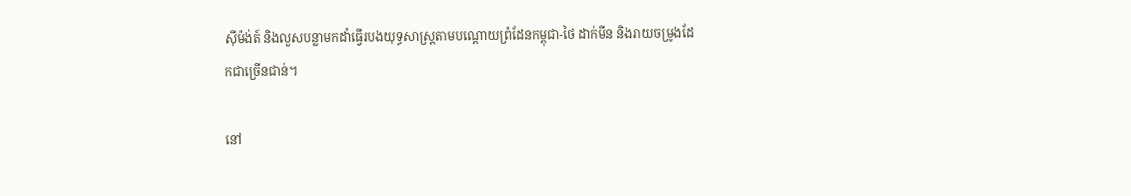ស៊ីម៉ង់ត៍ និងលួសបន្លាមកដាំធ្វើរបងយុទ្ធសាស្ត្រតាមបណ្តោយព្រំដែនកម្ពុជា-ថៃ ដាក់មីន និងរាយចម្រូងដែកជាច្រើនជាន់។

នៅ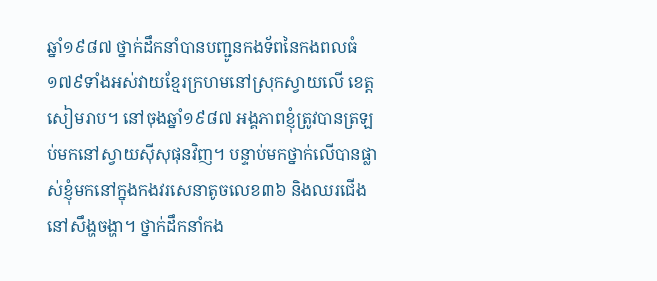ឆ្នាំ១៩៨៧ ថ្នាក់ដឹកនាំបានបញ្ជូនកងទ័ពនៃកងពលធំ១៧៩ទាំងអស់វាយខ្មែរក្រហមនៅស្រុកស្វាយលើ ខេត្តសៀមរាប។ នៅចុងឆ្នាំ១៩៨៧ អង្គភាពខ្ញុំត្រូវបានត្រឡប់មកនៅស្វាយស៊ីសុផុនវិញ។ បន្ទាប់មកថ្នាក់លើបានផ្លាស់ខ្ញុំមកនៅក្នុងកងវរសេនាតូចលេខ៣៦ និងឈរជើងនៅសឹង្ហចង្ហា។ ថ្នាក់ដឹកនាំកង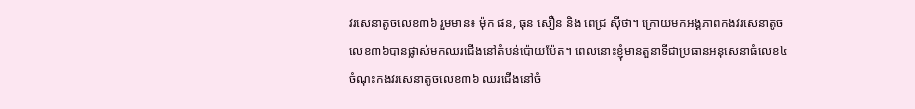វរសេនាតូចលេខ៣៦ រួមមាន៖ ម៉ុក ផន, ធុន សឿន និង ពេជ្រ ស៊ីថា។ ក្រោយមកអង្គភាពកងវរសេនាតូចលេខ៣៦បានផ្លាស់មកឈរជើងនៅតំបន់ប៉ោយប៉ែត។ ពេលនោះខ្ញុំមានតួនាទីជាប្រធានអនុសេនាធំលេខ៤ ចំណុះកងវរសេនាតូចលេខ៣៦ ឈរជើងនៅចំ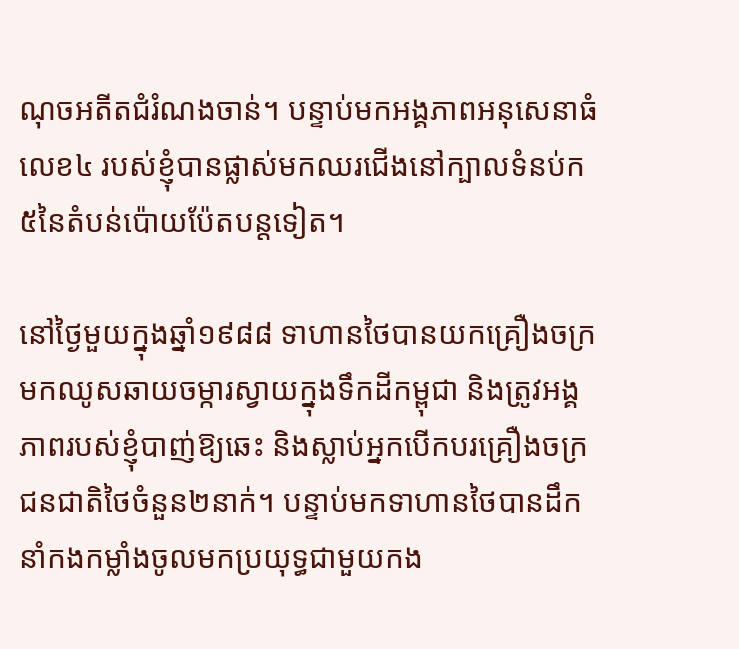ណុចអតីតជំរំណងចាន់។ បន្ទាប់មកអង្គភាពអនុសេនាធំលេខ៤ របស់ខ្ញុំបានផ្លាស់មកឈរជើងនៅក្បាលទំនប់ក៥នៃតំបន់ប៉ោយប៉ែតបន្តទៀត។

នៅថ្ងៃមួយក្នុងឆ្នាំ១៩៨៨ ទាហានថៃបានយកគ្រឿងចក្រមកឈូសឆាយចម្ការស្វាយក្នុងទឹកដីកម្ពុជា និងត្រូវអង្គភាពរបស់ខ្ញុំបាញ់ឱ្យឆេះ និងស្លាប់អ្នកបើកបរគ្រឿងចក្រជនជាតិថៃចំនួន២នាក់។ បន្ទាប់មកទាហានថៃបានដឹកនាំកងកម្លាំងចូលមកប្រយុទ្ធជាមួយកង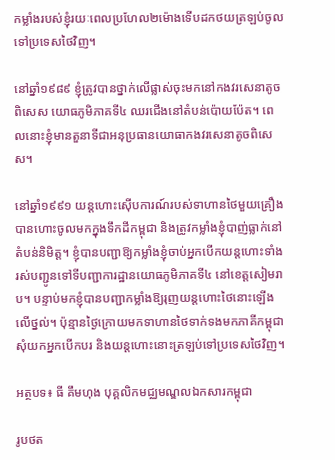កម្លាំងរបស់ខ្ញុំរយៈពេលប្រហែល២ម៉ោងទើបដកថយត្រឡប់ចូលទៅប្រទេសថៃវិញ។

នៅឆ្នាំ១៩៨៩ ខ្ញុំត្រូវបានថ្នាក់លើផ្លាស់ចុះមកនៅកងវរសេនាតូចពិសេស យោធភូមិភាគទី៤ ឈរជើងនៅតំបន់ប៉ោយប៉ែត។ ពេលនោះខ្ញុំមានតួនាទីជាអនុប្រធានយោធាកងវរសេនាតូចពិសេស។

នៅឆ្នាំ១៩៩១ យន្តហោះស៊ើបការណ៍របស់ទាហានថៃមួយគ្រឿងបានហោះចូលមកក្នុងទឹកដីកម្ពុជា និងត្រូវកម្លាំងខ្ញុំបាញ់ធ្លាក់នៅតំបន់និមិត្ត។ ខ្ញុំបានបញ្ជាឱ្យកម្លាំងខ្ញុំចាប់អ្នកបើកយន្តហោះទាំងរស់បញ្ជូនទៅទីបញ្ជាការដ្ឋានយោធភូមិភាគទី៤ នៅខេត្តសៀមរាប។ បន្ទាប់មកខ្ញុំបានបញ្ជាកម្លាំងឱ្យរុញយន្តហោះថៃនោះឡើងលើថ្នល់។ ប៉ុន្មានថ្ងៃក្រោយមកទាហានថៃទាក់ទងមកភាគីកម្ពុជាសុំយកអ្នកបើកបរ និងយន្តហោះនោះត្រឡប់ទៅប្រទេសថៃវិញ។

អត្ថបទ៖ ធី គឹមហុង បុគ្គលិកមជ្ឈមណ្ឌលឯកសារកម្ពុជា

រូបថត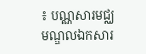៖ បណ្ណសារមជ្ឈមណ្ឌលឯកសារ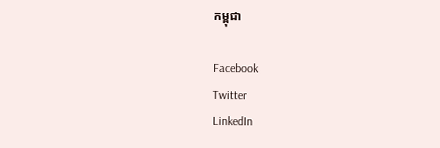កម្ពុជា

Facebook
Twitter
LinkedIn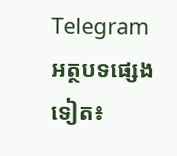Telegram
អត្ថបទផ្សេងទៀត៖